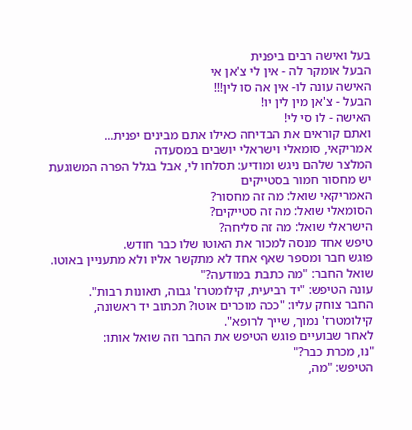בעל ואישה רבים ביפנית
הבעל אומקר לה - אין לי צ'אן אי
האישה עונה לו- אין אה סו לין!!!
הבעל - צ'אן מין לין יו!
האישה - לו סי לי!
ואתם קוראים את הבדיחה כאילו אתם מבינים יפנית...
אמריקאי, סומאלי וישראלי יושבים במסעדה
המלצר שלהם ניגש ומודיע: תסלחו לי, אבל בגלל הפרה המשוגעת יש מחסור חמור בסטייקים
האמריקאי שואל: מה זה מחסור?
הסומאלי שואל: מה זה סטייקים?
הישראלי שואל: מה זה סליחה?
טיפש אחד מנסה למכור את האוטו שלו כבר חודש.
פוגש חבר ומספר שאף אחד לא מתקשר אליו ולא מתעניין באוטו.
שואל החבר: "מה כתבת במודעה?"
עונה הטיפש: "יד רביעית, קילומטרז' גבוה, תאונות רבות".
החבר צוחק עליו: "ככה מוכרים אוטו? תכתוב יד ראשונה,
קילומטרז' נמוך, שייך לרופא".
לאחר שבועיים פוגש הטיפש את החבר וזה שואל אותו:
"נו, מכרת כבר?"
הטיפש: "מה,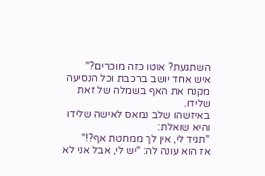השתגעת? אוטו כזה מוכרים?"
איש אחד יושב ברכבת וכל הנסיעה מקנח את האף בשמלה של זאת שלידו.
באיזשהו שלב נמאס לאישה שלידו והיא שואלת:
"תגיד לי, אין לך ממחטת אף?!"
אז הוא עונה לה: "יש לי, אבל אני לא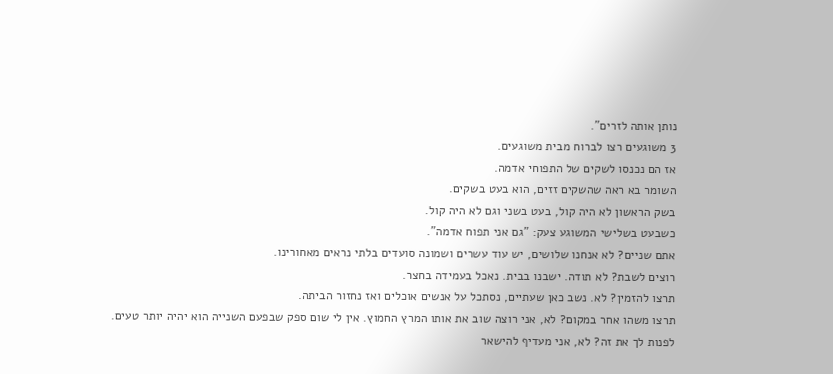נותן אותה לזרים".
3 משוגעים רצו לברוח מבית משוגעים.
אז הם נכנסו לשקים של התפוחי אדמה.
השומר בא ראה שהשקים זזים, הוא בעט בשקים.
בשק הראשון לא היה קול, בעט בשני וגם לא היה קול.
כשבעט בשלישי המשוגע צעק: "גם אני תפוח אדמה".
אתם שניים? לא אנחנו שלושים, יש עוד עשרים ושמונה סועדים בלתי נראים מאחורינו.
רוצים לשבת? לא תודה. ישבנו בבית. נאכל בעמידה בחצר.
תרצו להזמין? לא. נשב כאן שעתיים, נסתכל על אנשים אוכלים ואז נחזור הביתה.
תרצו משהו אחר במקום? לא, אני רוצה שוב את אותו המרץ החמוץ. אין לי שום ספק שבפעם השנייה הוא יהיה יותר טעים.
לפנות לך את זה? לא, אני מעדיף להישאר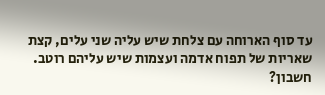עד סוף הארוחה עם צלחת שיש עליה שני עלים, קצת שאריות של תפוח אדמה ועצמות שיש עליהם רוטב.
חשבון?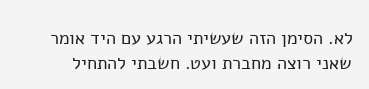לא. הסימן הזה שעשיתי הרגע עם היד אומר שאני רוצה מחברת ועט. חשבתי להתחיל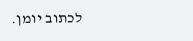לכתוב יומן.